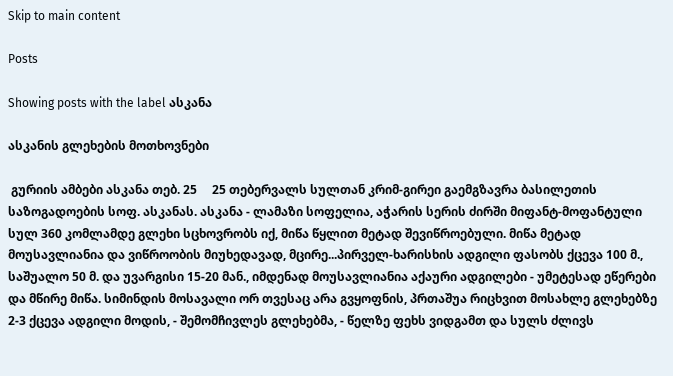Skip to main content

Posts

Showing posts with the label ასკანა

ასკანის გლეხების მოთხოვნები

 გურიის ამბები ასკანა თებ. 25     25 თებერვალს სულთან კრიმ-გირეი გაემგზავრა ბასილეთის საზოგადოების სოფ. ასკანას. ასკანა - ლამაზი სოფელია, აჭარის სერის ძირში მიფანტ-მოფანტული სულ 360 კომლამდე გლეხი სცხოვრობს იქ, მიწა წყლით მეტად შევიწროებული. მიწა მეტად მოუსავლიანია და ვიწროობის მიუხედავად, მცირე...პირველ-ხარისხის ადგილი ფასობს ქცევა 100 მ., საშუალო 50 მ. და უვარგისი 15-20 მან., იმდენად მოუსავლიანია აქაური ადგილები - უმეტესად ეწერები და მწირე მიწა. სიმინდის მოსავალი ორ თვესაც არა გვყოფნის, პრთაშუა რიცხვით მოსახლე გლეხებზე 2-3 ქცევა ადგილი მოდის, - შემომჩივლეს გლეხებმა, - წელზე ფეხს ვიდგამთ და სულს ძლივს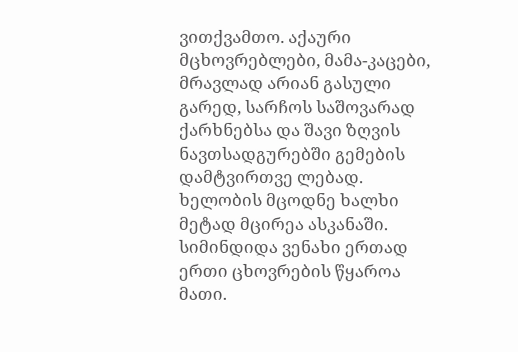ვითქვამთო. აქაური მცხოვრებლები, მამა-კაცები, მრავლად არიან გასული გარედ, სარჩოს საშოვარად ქარხნებსა და შავი ზღვის ნავთსადგურებში გემების დამტვირთვე ლებად. ხელობის მცოდნე ხალხი მეტად მცირეა ასკანაში. სიმინდიდა ვენახი ერთად ერთი ცხოვრების წყაროა მათი.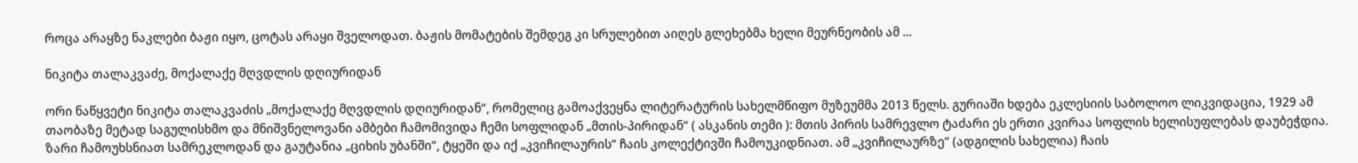როცა არაყზე ნაკლები ბაჟი იყო, ცოტას არაყი შველოდათ. ბაჟის მომატების შემდეგ კი სრულებით აიღეს გლეხებმა ხელი მეურნეობის ამ ...

ნიკიტა თალაკვაძე, მოქალაქე მღვდლის დღიურიდან

ორი ნაწყვეტი ნიკიტა თალაკვაძის „მოქალაქე მღვდლის დღიურიდან“, რომელიც გამოაქვეყნა ლიტერატურის სახელმწიფო მუზეუმმა 2013 წელს. გურიაში ხდება ეკლესიის საბოლოო ლიკვიდაცია, 1929 ამ თაობაზე მეტად საგულისხმო და მნიშვნელოვანი ამბები ჩამომივიდა ჩემი სოფლიდან „მთის-პირიდან“ ( ასკანის თემი ): მთის პირის სამრევლო ტაძარი ეს ერთი კვირაა სოფლის ხელისუფლებას დაუბეჭდია. ზარი ჩამოუხსნიათ სამრეკლოდან და გაუტანია „ციხის უბანში“, ტყეში და იქ „კვიჩილაურის“ ჩაის კოლექტივში ჩამოუკიდნიათ. ამ „კვიჩილაურზე“ (ადგილის სახელია) ჩაის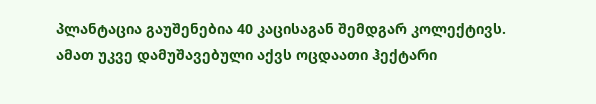პლანტაცია გაუშენებია 40 კაცისაგან შემდგარ კოლექტივს. ამათ უკვე დამუშავებული აქვს ოცდაათი ჰექტარი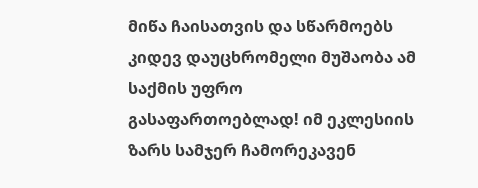მიწა ჩაისათვის და სწარმოებს კიდევ დაუცხრომელი მუშაობა ამ საქმის უფრო გასაფართოებლად! იმ ეკლესიის ზარს სამჯერ ჩამორეკავენ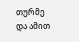თურმე და ამით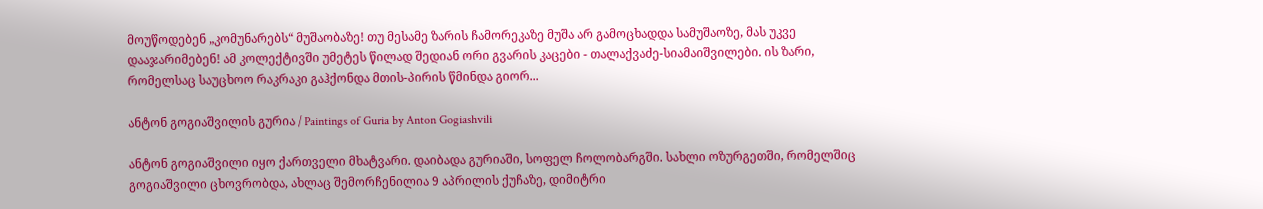მოუწოდებენ „კომუნარებს“ მუშაობაზე! თუ მესამე ზარის ჩამორეკაზე მუშა არ გამოცხადდა სამუშაოზე, მას უკვე დააჯარიმებენ! ამ კოლექტივში უმეტეს წილად შედიან ორი გვარის კაცები - თალაქვაძე-სიამაიშვილები. ის ზარი, რომელსაც საუცხოო რაკრაკი გაჰქონდა მთის-პირის წმინდა გიორ...

ანტონ გოგიაშვილის გურია / Paintings of Guria by Anton Gogiashvili

ანტონ გოგიაშვილი იყო ქართველი მხატვარი. დაიბადა გურიაში, სოფელ ჩოლობარგში. სახლი ოზურგეთში, რომელშიც გოგიაშვილი ცხოვრობდა, ახლაც შემორჩენილია 9 აპრილის ქუჩაზე, დიმიტრი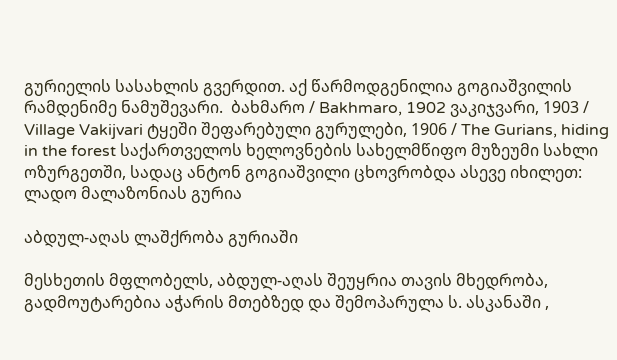გურიელის სასახლის გვერდით. აქ წარმოდგენილია გოგიაშვილის რამდენიმე ნამუშევარი.  ბახმარო / Bakhmaro, 1902 ვაკიჯვარი, 1903 / Village Vakijvari ტყეში შეფარებული გურულები, 1906 / The Gurians, hiding in the forest საქართველოს ხელოვნების სახელმწიფო მუზეუმი სახლი ოზურგეთში, სადაც ანტონ გოგიაშვილი ცხოვრობდა ასევე იხილეთ: ლადო მალაზონიას გურია

აბდულ-აღას ლაშქრობა გურიაში

მესხეთის მფლობელს, აბდულ-აღას შეუყრია თავის მხედრობა, გადმოუტარებია აჭარის მთებზედ და შემოპარულა ს. ასკანაში ,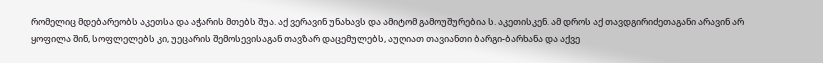რომელიც მდებარეობს აკეთსა და აჭარის მთებს შუა. აქ ვერავინ უნახავს და ამიტომ გამოუშურებია ს. აკეთისკენ. ამ დროს აქ თავდგირიძეთაგანი არავინ არ ყოფილა შინ, სოფლელებს კი, უეცარის შემოსევისაგან თავზარ დაცემულებს, აუღიათ თავიანთი ბარგი-ბარხანა და აქვე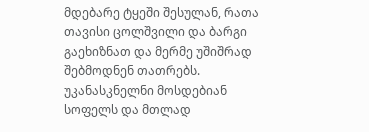მდებარე ტყეში შესულან, რათა თავისი ცოლშვილი და ბარგი გაეხიზნათ და მერმე უშიშრად შებმოდნენ თათრებს. უკანასკნელნი მოსდებიან სოფელს და მთლად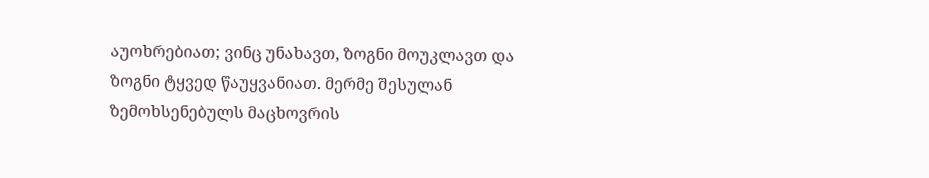აუოხრებიათ; ვინც უნახავთ, ზოგნი მოუკლავთ და ზოგნი ტყვედ წაუყვანიათ. მერმე შესულან ზემოხსენებულს მაცხოვრის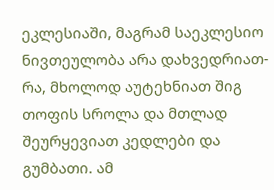ეკლესიაში, მაგრამ საეკლესიო ნივთეულობა არა დახვედრიათ-რა, მხოლოდ აუტეხნიათ შიგ თოფის სროლა და მთლად შეურყევიათ კედლები და გუმბათი. ამ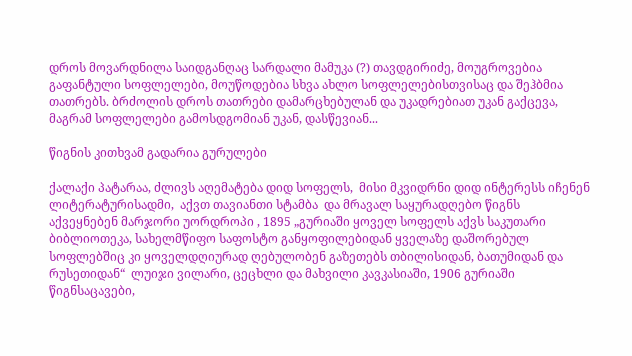დროს მოვარდნილა საიდგანღაც სარდალი მამუკა (?) თავდგირიძე, მოუგროვებია გაფანტული სოფლელები, მოუწოდებია სხვა ახლო სოფლელებისთვისაც და შეჰბმია თათრებს. ბრძოლის დროს თათრები დამარცხებულან და უკადრებიათ უკან გაქცევა, მაგრამ სოფლელები გამოსდგომიან უკან, დასწევიან...

წიგნის კითხვამ გადარია გურულები

ქალაქი პატარაა, ძლივს აღემატება დიდ სოფელს,  მისი მკვიდრნი დიდ ინტერესს იჩენენ ლიტერატურისადმი,  აქვთ თავიანთი სტამბა  და მრავალ საყურადღებო წიგნს აქვეყნებენ მარჯორი უორდროპი , 1895 „გურიაში ყოველ სოფელს აქვს საკუთარი ბიბლიოთეკა, სახელმწიფო საფოსტო განყოფილებიდან ყველაზე დაშორებულ სოფლებშიც კი ყოველდღიურად ღებულობენ გაზეთებს თბილისიდან, ბათუმიდან და რუსეთიდან“  ლუიჯი ვილარი, ცეცხლი და მახვილი კავკასიაში, 1906 გურიაში წიგნსაცავები,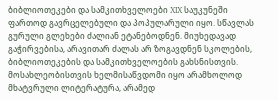ბიბლიოთეკები და სამკითხველოები XIX საუკუნეში ფართოდ გავრცელებული და პოპულარული იყო. სწავლას გურული გლეხები ძალიან ეტანებოდნენ. მიუხედავად გაჭირვებისა, არავითარ ძალას არ ზოგავდნენ სკოლების, ბიბლიოთეკების და სამკითხველოების გახსნისთვის. მოსახლეობისთვის ხელმისაწვდომი იყო არამხოლოდ მხატვრული ლიტერატურა, არამედ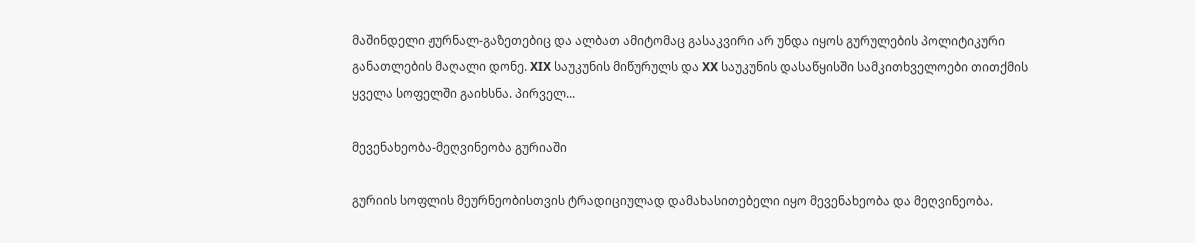მაშინდელი ჟურნალ-გაზეთებიც და ალბათ ამიტომაც გასაკვირი არ უნდა იყოს გურულების პოლიტიკური განათლების მაღალი დონე. XIX საუკუნის მიწურულს და XX საუკუნის დასაწყისში სამკითხველოები თითქმის ყველა სოფელში გაიხსნა. პირველ...

მევენახეობა-მეღვინეობა გურიაში

გურიის სოფლის მეურნეობისთვის ტრადიციულად დამახასითებელი იყო მევენახეობა და მეღვინეობა.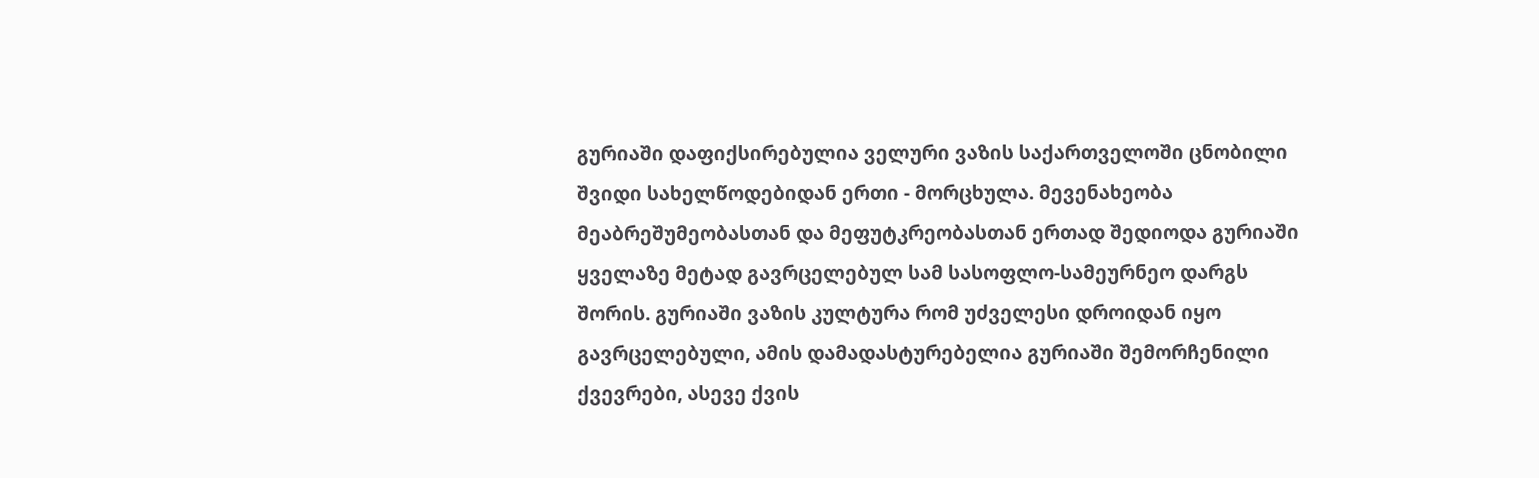გურიაში დაფიქსირებულია ველური ვაზის საქართველოში ცნობილი შვიდი სახელწოდებიდან ერთი - მორცხულა. მევენახეობა მეაბრეშუმეობასთან და მეფუტკრეობასთან ერთად შედიოდა გურიაში ყველაზე მეტად გავრცელებულ სამ სასოფლო-სამეურნეო დარგს შორის. გურიაში ვაზის კულტურა რომ უძველესი დროიდან იყო გავრცელებული, ამის დამადასტურებელია გურიაში შემორჩენილი ქვევრები, ასევე ქვის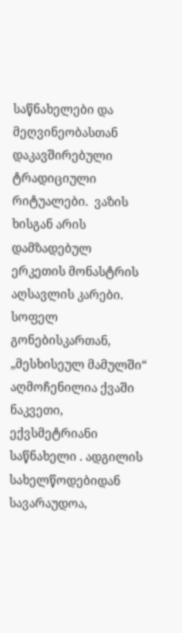საწნახელები და მეღვინეობასთან დაკავშირებული ტრადიციული რიტუალები.  ვაზის ხისგან არის დამზადებულ ერკეთის მონასტრის აღსავლის კარები.  სოფელ გონებისკართან, „მესხისეულ მამულში“ აღმოჩენილია ქვაში ნაკვეთი, ექვსმეტრიანი საწნახელი . ადგილის სახელწოდებიდან სავარაუდოა,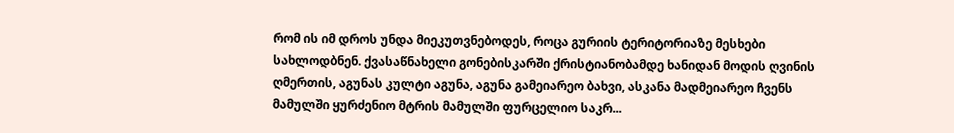რომ ის იმ დროს უნდა მიეკუთვნებოდეს, როცა გურიის ტერიტორიაზე მესხები სახლოდბნენ. ქვასაწნახელი გონებისკარში ქრისტიანობამდე ხანიდან მოდის ღვინის ღმერთის, აგუნას კულტი აგუნა, აგუნა გამეიარეო ბახვი, ასკანა მადმეიარეო ჩვენს მამულში ყურძენიო მტრის მამულში ფურცელიო საკრ...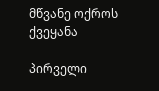მწვანე ოქროს ქვეყანა

პირველი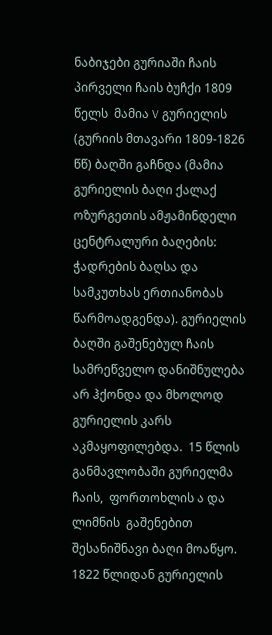ნაბიჯები გურიაში ჩაის პირველი ჩაის ბუჩქი 1809 წელს  მამია V გურიელის (გურიის მთავარი 1809-1826 წწ) ბაღში გაჩნდა (მამია გურიელის ბაღი ქალაქ ოზურგეთის ამჟამინდელი ცენტრალური ბაღების: ჭადრების ბაღსა და სამკუთხას ერთიანობას წარმოადგენდა). გურიელის ბაღში გაშენებულ ჩაის სამრეწველო დანიშნულება არ ჰქონდა და მხოლოდ გურიელის კარს აკმაყოფილებდა.  15 წლის განმავლობაში გურიელმა ჩაის,  ფორთოხლის ა და  ლიმნის  გაშენებით შესანიშნავი ბაღი მოაწყო. 1822 წლიდან გურიელის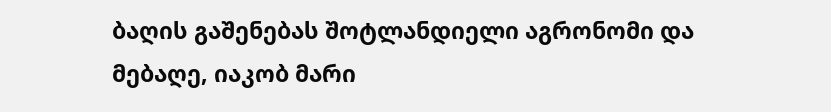ბაღის გაშენებას შოტლანდიელი აგრონომი და მებაღე, იაკობ მარი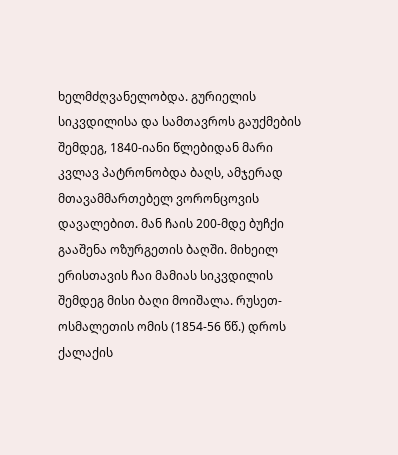ხელმძღვანელობდა. გურიელის სიკვდილისა და სამთავროს გაუქმების შემდეგ, 1840-იანი წლებიდან მარი კვლავ პატრონობდა ბაღს, ამჯერად მთავამმართებელ ვორონცოვის დავალებით. მან ჩაის 200-მდე ბუჩქი გააშენა ოზურგეთის ბაღში. მიხეილ ერისთავის ჩაი მამიას სიკვდილის შემდეგ მისი ბაღი მოიშალა. რუსეთ-ოსმალეთის ომის (1854-56 წწ.) დროს ქალაქის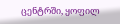ცენტრში, ყოფილ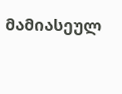მამიასეულ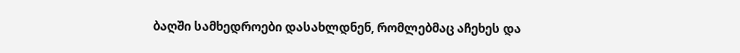ბაღში სამხედროები დასახლდნენ, რომლებმაც აჩეხეს და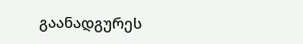გაანადგურეს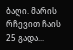ბაღი. მარის რჩევით ჩაის 25 გადა...